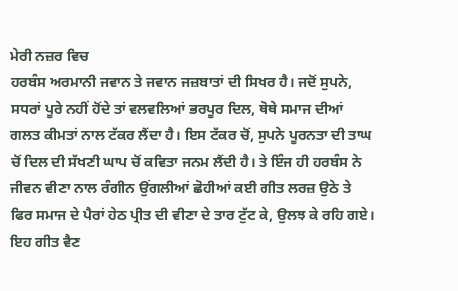ਮੇਰੀ ਨਜ਼ਰ ਵਿਚ
ਹਰਬੰਸ ਅਰਮਾਨੀ ਜਵਾਨ ਤੇ ਜਵਾਨ ਜਜ਼ਬਾਤਾਂ ਦੀ ਸਿਖਰ ਹੈ। ਜਦੋਂ ਸੁਪਨੇ, ਸਧਰਾਂ ਪੂਰੇ ਨਹੀਂ ਹੋਂਦੇ ਤਾਂ ਵਲਵਲਿਆਂ ਭਰਪੂਰ ਦਿਲ, ਥੋਥੇ ਸਮਾਜ ਦੀਆਂ ਗਲਤ ਕੀਮਤਾਂ ਨਾਲ ਟੱਕਰ ਲੈਂਦਾ ਹੈ। ਇਸ ਟੱਕਰ ਚੋਂ, ਸੁਪਨੇ ਪੂਰਨਤਾ ਦੀ ਤਾਘ ਚੋਂ ਦਿਲ ਦੀ ਸੱਖਣੀ ਘਾਪ ਚੋਂ ਕਵਿਤਾ ਜਨਮ ਲੈਂਦੀ ਹੈ। ਤੇ ਇੰਜ ਹੀ ਹਰਬੰਸ ਨੇ ਜੀਵਨ ਵੀਣਾ ਨਾਲ ਰੰਗੀਨ ਉਂਗਲੀਆਂ ਛੋਹੀਆਂ ਕਈ ਗੀਤ ਲਰਜ਼ ਉਠੇ ਤੇ ਫਿਰ ਸਮਾਜ ਦੇ ਪੈਰਾਂ ਹੇਠ ਪ੍ਰੀਤ ਦੀ ਵੀਣਾ ਦੇ ਤਾਰ ਟੁੱਟ ਕੇ, ਉਲਝ ਕੇ ਰਹਿ ਗਏ। ਇਹ ਗੀਤ ਵੈਣ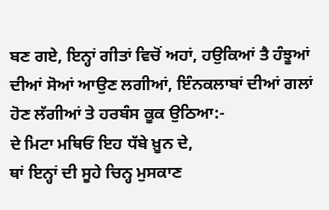ਬਣ ਗਏ, ਇਨ੍ਹਾਂ ਗੀਤਾਂ ਵਿਚੋਂ ਅਹਾਂ, ਹਉਕਿਆਂ ਤੈ ਹੰਝੂਆਂ ਦੀਆਂ ਸੋਆਂ ਆਉਣ ਲਗੀਆਂ, ਇੰਨਕਲਾਬਾਂ ਦੀਆਂ ਗਲਾਂ ਹੋਣ ਲੱਗੀਆਂ ਤੇ ਹਰਬੰਸ ਕੂਕ ਉਠਿਆ:-
ਦੇ ਮਿਟਾ ਮਥਿਓਂ ਇਹ ਧੱਬੇ ਖ਼ੂਨ ਦੇ,
ਥਾਂ ਇਨ੍ਹਾਂ ਦੀ ਸੂਹੇ ਚਿਨ੍ਹ ਮੁਸਕਾਣ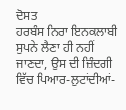ਦੋਸਤ
ਹਰਬੰਸ ਨਿਰਾ ਇਨਕਲਾਬੀ ਸੁਪਨੇ ਲੈਣਾ ਹੀ ਨਹੀਂ ਜਾਣਦਾ, ਉਸ ਦੀ ਜ਼ਿੰਦਗੀ ਵਿੱਚ ਪਿਆਰ-ਲੁਟਾਂਦੀਆਂ-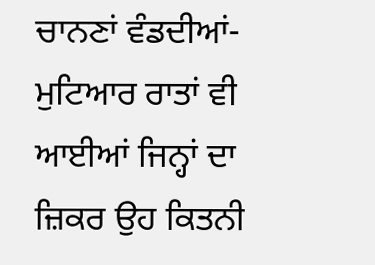ਚਾਨਣਾਂ ਵੰਡਦੀਆਂ-ਮੁਟਿਆਰ ਰਾਤਾਂ ਵੀ ਆਈਆਂ ਜਿਨ੍ਹਾਂ ਦਾ ਜ਼ਿਕਰ ਉਹ ਕਿਤਨੀ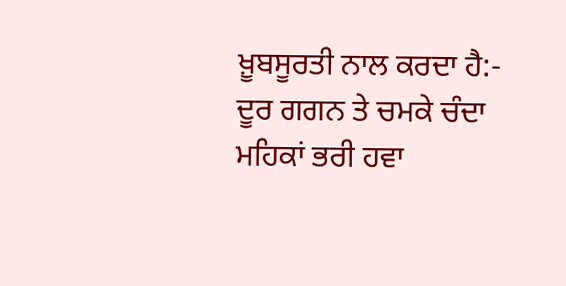ਖ਼ੂਬਸੂਰਤੀ ਨਾਲ ਕਰਦਾ ਹੈ:-
ਦੂਰ ਗਗਨ ਤੇ ਚਮਕੇ ਚੰਦਾ
ਮਹਿਕਾਂ ਭਰੀ ਹਵਾ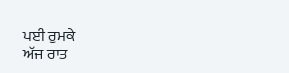ਪਈ ਰੁਮਕੇ
ਅੱਜ ਰਾਤ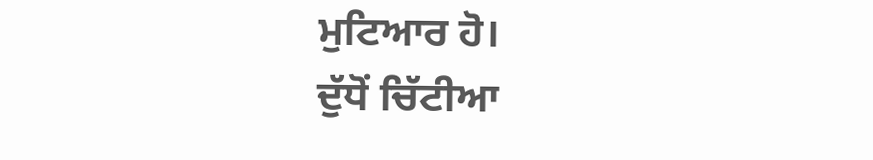ਮੁਟਿਆਰ ਹੋ।
ਦੁੱਧੋਂ ਚਿੱਟੀਆ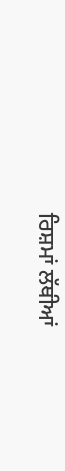ਰਿਸ਼ਮਾਂ ਲੱਥੀਆਂ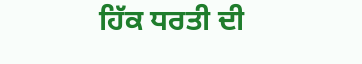ਹਿੱਕ ਧਰਤੀ ਦੀ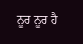ਨੂਰ ਨੂਰ ਹੈ